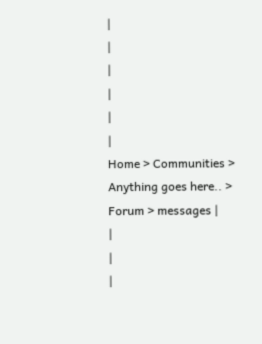|
|
|
|
|
|
Home > Communities > Anything goes here.. > Forum > messages |
|
|
|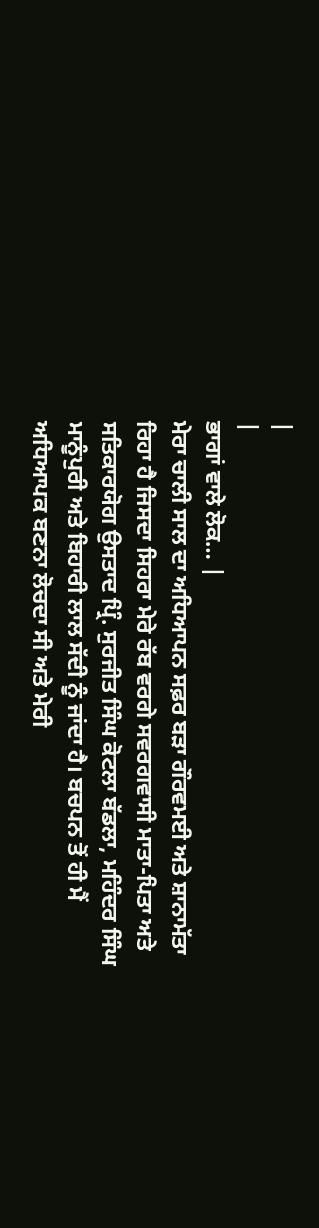|
|
ਭਾਗਾਂ ਵਾਲੇ ਲੋਕ… |
ਮੇਰਾ ਚਾਲੀ ਸਾਲ ਦਾ ਅਧਿਆਪਨ ਸਫ਼ਰ ਬੜਾ ਗੌਰਵਮਈ ਅਤੇ ਸ਼ਾਨਾਮੱਤਾ ਰਿਹਾ ਹੈ ਜਿਸਦਾ ਸਿਹਰਾ ਮੇਰੇ ਰੱਬ ਵਰਗੇ ਸਵਰਗਵਾਸੀ ਮਾਤਾ-ਪਿਤਾ ਅਤੇ ਸਤਿਕਾਰਯੋਗ ਉਸਤਾਦ ਪ੍ਰਿੰ. ਸੁਰਜੀਤ ਸਿੰਘ ਕੋਟਲਾ ਬੱਡਲਾ, ਮਹਿੰਦਰ ਸਿੰਘ ਮਾਨੂੰਪੁਰੀ ਅਤੇ ਬਿਹਾਰੀ ਲਾਲ ਸੱਦੀ ਨੂੰ ਜਾਂਦਾ ਹੈ। ਬਚਪਨ ਤੋਂ ਹੀ ਮੈਂ ਅਧਿਆਪਕ ਬਣਨਾ ਲੋਚਦਾ ਸੀ ਅਤੇ ਮੇਰੀ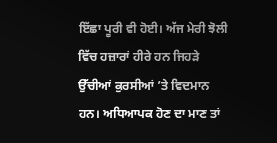ਇੱਛਾ ਪੂਰੀ ਵੀ ਹੋਈ। ਅੱਜ ਮੇਰੀ ਝੋਲੀ ਵਿੱਚ ਹਜ਼ਾਰਾਂ ਹੀਰੇ ਹਨ ਜਿਹੜੇ ਉੱਚੀਆਂ ਕੁਰਸੀਆਂ ’ਤੇ ਵਿਦਮਾਨ ਹਨ। ਅਧਿਆਪਕ ਹੋਣ ਦਾ ਮਾਣ ਤਾਂ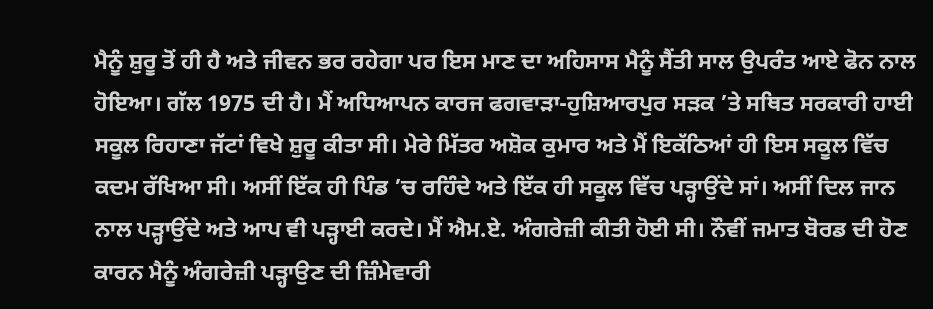ਮੈਨੂੰ ਸ਼ੁਰੂ ਤੋਂ ਹੀ ਹੈ ਅਤੇ ਜੀਵਨ ਭਰ ਰਹੇਗਾ ਪਰ ਇਸ ਮਾਣ ਦਾ ਅਹਿਸਾਸ ਮੈਨੂੰ ਸੈਂਤੀ ਸਾਲ ਉਪਰੰਤ ਆਏ ਫੋਨ ਨਾਲ ਹੋਇਆ। ਗੱਲ 1975 ਦੀ ਹੈ। ਮੈਂ ਅਧਿਆਪਨ ਕਾਰਜ ਫਗਵਾੜਾ-ਹੁਸ਼ਿਆਰਪੁਰ ਸੜਕ ’ਤੇ ਸਥਿਤ ਸਰਕਾਰੀ ਹਾਈ ਸਕੂਲ ਰਿਹਾਣਾ ਜੱਟਾਂ ਵਿਖੇ ਸ਼ੁਰੂ ਕੀਤਾ ਸੀ। ਮੇਰੇ ਮਿੱਤਰ ਅਸ਼ੋਕ ਕੁਮਾਰ ਅਤੇ ਮੈਂ ਇਕੱਠਿਆਂ ਹੀ ਇਸ ਸਕੂਲ ਵਿੱਚ ਕਦਮ ਰੱਖਿਆ ਸੀ। ਅਸੀਂ ਇੱਕ ਹੀ ਪਿੰਡ ’ਚ ਰਹਿੰਦੇ ਅਤੇ ਇੱਕ ਹੀ ਸਕੂਲ ਵਿੱਚ ਪੜ੍ਹਾਉਂਦੇ ਸਾਂ। ਅਸੀਂ ਦਿਲ ਜਾਨ ਨਾਲ ਪੜ੍ਹਾਉਂਦੇ ਅਤੇ ਆਪ ਵੀ ਪੜ੍ਹਾਈ ਕਰਦੇ। ਮੈਂ ਐਮ.ਏ. ਅੰਗਰੇਜ਼ੀ ਕੀਤੀ ਹੋਈ ਸੀ। ਨੌਵੀਂ ਜਮਾਤ ਬੋਰਡ ਦੀ ਹੋਣ ਕਾਰਨ ਮੈਨੂੰ ਅੰਗਰੇਜ਼ੀ ਪੜ੍ਹਾਉਣ ਦੀ ਜ਼ਿੰਮੇਵਾਰੀ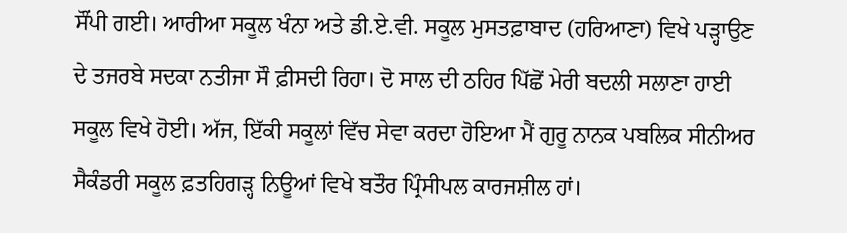ਸੌਂਪੀ ਗਈ। ਆਰੀਆ ਸਕੂਲ ਖੰਨਾ ਅਤੇ ਡੀ.ਏ.ਵੀ. ਸਕੂਲ ਮੁਸਤਫ਼ਾਬਾਦ (ਹਰਿਆਣਾ) ਵਿਖੇ ਪੜ੍ਹਾਉਣ ਦੇ ਤਜਰਬੇ ਸਦਕਾ ਨਤੀਜਾ ਸੌ ਫ਼ੀਸਦੀ ਰਿਹਾ। ਦੋ ਸਾਲ ਦੀ ਠਹਿਰ ਪਿੱਛੋਂ ਮੇਰੀ ਬਦਲੀ ਸਲਾਣਾ ਹਾਈ ਸਕੂਲ ਵਿਖੇ ਹੋਈ। ਅੱਜ, ਇੱਕੀ ਸਕੂਲਾਂ ਵਿੱਚ ਸੇਵਾ ਕਰਦਾ ਹੋਇਆ ਮੈਂ ਗੁਰੂ ਨਾਨਕ ਪਬਲਿਕ ਸੀਨੀਅਰ ਸੈਕੰਡਰੀ ਸਕੂਲ ਫ਼ਤਹਿਗੜ੍ਹ ਨਿਊਆਂ ਵਿਖੇ ਬਤੌਰ ਪ੍ਰਿੰਸੀਪਲ ਕਾਰਜਸ਼ੀਲ ਹਾਂ।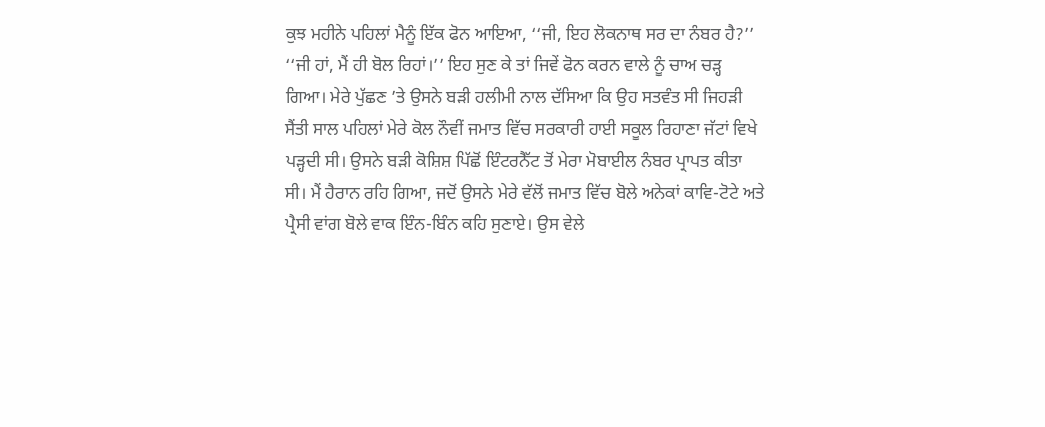ਕੁਝ ਮਹੀਨੇ ਪਹਿਲਾਂ ਮੈਨੂੰ ਇੱਕ ਫੋਨ ਆਇਆ, ‘‘ਜੀ, ਇਹ ਲੋਕਨਾਥ ਸਰ ਦਾ ਨੰਬਰ ਹੈ?’’ ‘‘ਜੀ ਹਾਂ, ਮੈਂ ਹੀ ਬੋਲ ਰਿਹਾਂ।’’ ਇਹ ਸੁਣ ਕੇ ਤਾਂ ਜਿਵੇਂ ਫੋਨ ਕਰਨ ਵਾਲੇ ਨੂੰ ਚਾਅ ਚੜ੍ਹ ਗਿਆ। ਮੇਰੇ ਪੁੱਛਣ ’ਤੇ ਉਸਨੇ ਬੜੀ ਹਲੀਮੀ ਨਾਲ ਦੱਸਿਆ ਕਿ ਉਹ ਸਤਵੰਤ ਸੀ ਜਿਹੜੀ ਸੈਂਤੀ ਸਾਲ ਪਹਿਲਾਂ ਮੇਰੇ ਕੋਲ ਨੌਵੀਂ ਜਮਾਤ ਵਿੱਚ ਸਰਕਾਰੀ ਹਾਈ ਸਕੂਲ ਰਿਹਾਣਾ ਜੱਟਾਂ ਵਿਖੇ ਪੜ੍ਹਦੀ ਸੀ। ਉਸਨੇ ਬੜੀ ਕੋਸ਼ਿਸ਼ ਪਿੱਛੋਂ ਇੰਟਰਨੈੱਟ ਤੋਂ ਮੇਰਾ ਮੋਬਾਈਲ ਨੰਬਰ ਪ੍ਰਾਪਤ ਕੀਤਾ ਸੀ। ਮੈਂ ਹੈਰਾਨ ਰਹਿ ਗਿਆ, ਜਦੋਂ ਉਸਨੇ ਮੇਰੇ ਵੱਲੋਂ ਜਮਾਤ ਵਿੱਚ ਬੋਲੇ ਅਨੇਕਾਂ ਕਾਵਿ-ਟੋਟੇ ਅਤੇ ਪ੍ਰੈਸੀ ਵਾਂਗ ਬੋਲੇ ਵਾਕ ਇੰਨ-ਬਿੰਨ ਕਹਿ ਸੁਣਾਏ। ਉਸ ਵੇਲੇ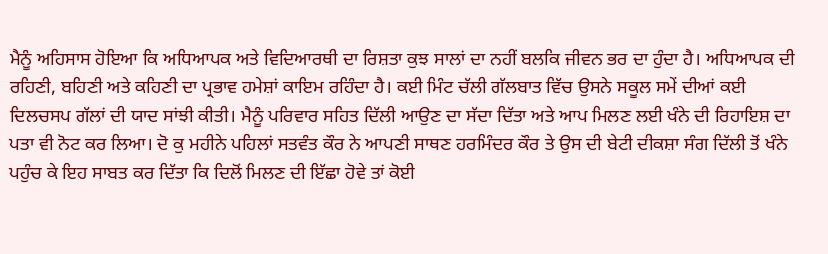ਮੈਨੂੰ ਅਹਿਸਾਸ ਹੋਇਆ ਕਿ ਅਧਿਆਪਕ ਅਤੇ ਵਿਦਿਆਰਥੀ ਦਾ ਰਿਸ਼ਤਾ ਕੁਝ ਸਾਲਾਂ ਦਾ ਨਹੀਂ ਬਲਕਿ ਜੀਵਨ ਭਰ ਦਾ ਹੁੰਦਾ ਹੈ। ਅਧਿਆਪਕ ਦੀ ਰਹਿਣੀ, ਬਹਿਣੀ ਅਤੇ ਕਹਿਣੀ ਦਾ ਪ੍ਰਭਾਵ ਹਮੇਸ਼ਾਂ ਕਾਇਮ ਰਹਿੰਦਾ ਹੈ। ਕਈ ਮਿੰਟ ਚੱਲੀ ਗੱਲਬਾਤ ਵਿੱਚ ਉਸਨੇ ਸਕੂਲ ਸਮੇਂ ਦੀਆਂ ਕਈ ਦਿਲਚਸਪ ਗੱਲਾਂ ਦੀ ਯਾਦ ਸਾਂਝੀ ਕੀਤੀ। ਮੈਨੂੰ ਪਰਿਵਾਰ ਸਹਿਤ ਦਿੱਲੀ ਆਉਣ ਦਾ ਸੱਦਾ ਦਿੱਤਾ ਅਤੇ ਆਪ ਮਿਲਣ ਲਈ ਖੰਨੇ ਦੀ ਰਿਹਾਇਸ਼ ਦਾ ਪਤਾ ਵੀ ਨੋਟ ਕਰ ਲਿਆ। ਦੋ ਕੁ ਮਹੀਨੇ ਪਹਿਲਾਂ ਸਤਵੰਤ ਕੌਰ ਨੇ ਆਪਣੀ ਸਾਥਣ ਹਰਮਿੰਦਰ ਕੌਰ ਤੇ ਉਸ ਦੀ ਬੇਟੀ ਦੀਕਸ਼ਾ ਸੰਗ ਦਿੱਲੀ ਤੋਂ ਖੰਨੇ ਪਹੁੰਚ ਕੇ ਇਹ ਸਾਬਤ ਕਰ ਦਿੱਤਾ ਕਿ ਦਿਲੋਂ ਮਿਲਣ ਦੀ ਇੱਛਾ ਹੋਵੇ ਤਾਂ ਕੋਈ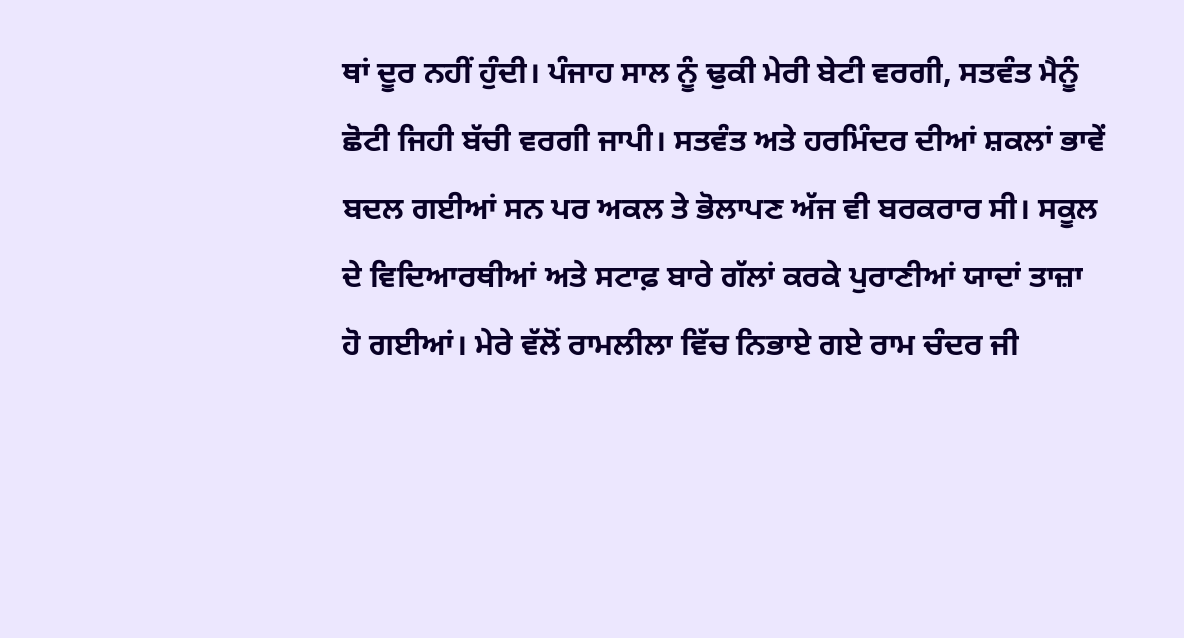ਥਾਂ ਦੂਰ ਨਹੀਂ ਹੁੰਦੀ। ਪੰਜਾਹ ਸਾਲ ਨੂੰ ਢੁਕੀ ਮੇਰੀ ਬੇਟੀ ਵਰਗੀ, ਸਤਵੰਤ ਮੈਨੂੰ ਛੋਟੀ ਜਿਹੀ ਬੱਚੀ ਵਰਗੀ ਜਾਪੀ। ਸਤਵੰਤ ਅਤੇ ਹਰਮਿੰਦਰ ਦੀਆਂ ਸ਼ਕਲਾਂ ਭਾਵੇਂ ਬਦਲ ਗਈਆਂ ਸਨ ਪਰ ਅਕਲ ਤੇ ਭੋਲਾਪਣ ਅੱਜ ਵੀ ਬਰਕਰਾਰ ਸੀ। ਸਕੂਲ ਦੇ ਵਿਦਿਆਰਥੀਆਂ ਅਤੇ ਸਟਾਫ਼ ਬਾਰੇ ਗੱਲਾਂ ਕਰਕੇ ਪੁਰਾਣੀਆਂ ਯਾਦਾਂ ਤਾਜ਼ਾ ਹੋ ਗਈਆਂ। ਮੇਰੇ ਵੱਲੋਂ ਰਾਮਲੀਲਾ ਵਿੱਚ ਨਿਭਾਏ ਗਏ ਰਾਮ ਚੰਦਰ ਜੀ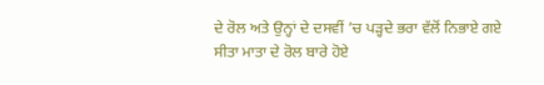ਦੇ ਰੋਲ ਅਤੇ ਉਨ੍ਹਾਂ ਦੇ ਦਸਵੀਂ ’ਚ ਪੜ੍ਹਦੇ ਭਰਾ ਵੱਲੋਂ ਨਿਭਾਏ ਗਏ ਸੀਤਾ ਮਾਤਾ ਦੇ ਰੋਲ ਬਾਰੇ ਹੋਏ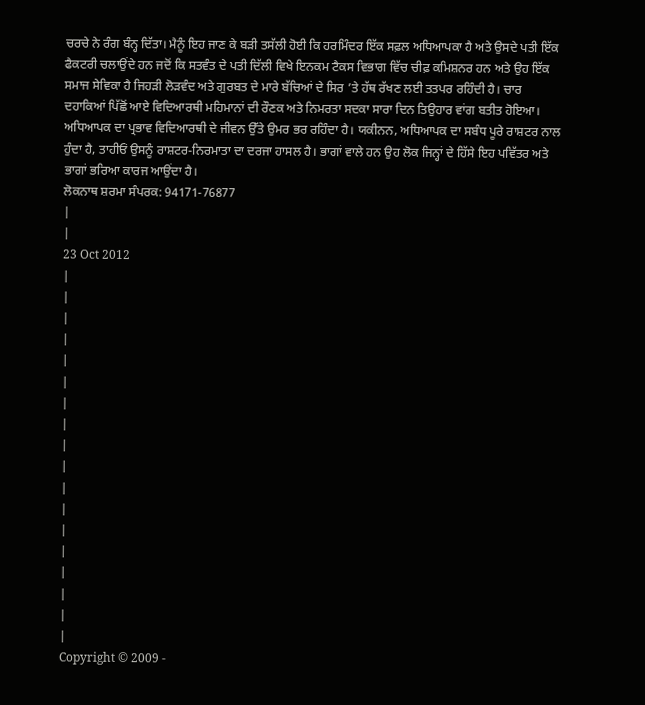ਚਰਚੇ ਨੇ ਰੰਗ ਬੰਨ੍ਹ ਦਿੱਤਾ। ਮੈਨੂੰ ਇਹ ਜਾਣ ਕੇ ਬੜੀ ਤਸੱਲੀ ਹੋਈ ਕਿ ਹਰਮਿੰਦਰ ਇੱਕ ਸਫ਼ਲ ਅਧਿਆਪਕਾ ਹੈ ਅਤੇ ਉਸਦੇ ਪਤੀ ਇੱਕ ਫੈਕਟਰੀ ਚਲਾਉਂਦੇ ਹਨ ਜਦੋਂ ਕਿ ਸਤਵੰਤ ਦੇ ਪਤੀ ਦਿੱਲੀ ਵਿਖੇ ਇਨਕਮ ਟੈਕਸ ਵਿਭਾਗ ਵਿੱਚ ਚੀਫ਼ ਕਮਿਸ਼ਨਰ ਹਨ ਅਤੇ ਉਹ ਇੱਕ ਸਮਾਜ ਸੇਵਿਕਾ ਹੈ ਜਿਹੜੀ ਲੋੜਵੰਦ ਅਤੇ ਗੁਰਬਤ ਦੇ ਮਾਰੇ ਬੱਚਿਆਂ ਦੇ ਸਿਰ ’ਤੇ ਹੱਥ ਰੱਖਣ ਲਈ ਤਤਪਰ ਰਹਿੰਦੀ ਹੈ। ਚਾਰ ਦਹਾਕਿਆਂ ਪਿੱਛੋਂ ਆਏ ਵਿਦਿਆਰਥੀ ਮਹਿਮਾਨਾਂ ਦੀ ਰੌਣਕ ਅਤੇ ਨਿਮਰਤਾ ਸਦਕਾ ਸਾਰਾ ਦਿਨ ਤਿਉਹਾਰ ਵਾਂਗ ਬਤੀਤ ਹੋਇਆ। ਅਧਿਆਪਕ ਦਾ ਪ੍ਰਭਾਵ ਵਿਦਿਆਰਥੀ ਦੇ ਜੀਵਨ ਉੱਤੇ ਉਮਰ ਭਰ ਰਹਿੰਦਾ ਹੈ। ਯਕੀਨਨ, ਅਧਿਆਪਕ ਦਾ ਸਬੰਧ ਪੂਰੇ ਰਾਸ਼ਟਰ ਨਾਲ ਹੁੰਦਾ ਹੈ, ਤਾਹੀਓਂ ਉਸਨੂੰ ਰਾਸ਼ਟਰ-ਨਿਰਮਾਤਾ ਦਾ ਦਰਜਾ ਹਾਸਲ ਹੈ। ਭਾਗਾਂ ਵਾਲੇ ਹਨ ਉਹ ਲੋਕ ਜਿਨ੍ਹਾਂ ਦੇ ਹਿੱਸੇ ਇਹ ਪਵਿੱਤਰ ਅਤੇ ਭਾਗਾਂ ਭਰਿਆ ਕਾਰਜ ਆਉਂਦਾ ਹੈ।
ਲੋਕਨਾਥ ਸ਼ਰਮਾ ਸੰਪਰਕ: 94171-76877
|
|
23 Oct 2012
|
|
|
|
|
|
|
|
|
|
|
|
|
|
|
|
|
|
Copyright © 2009 -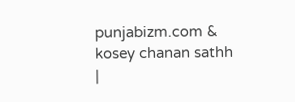punjabizm.com & kosey chanan sathh
|